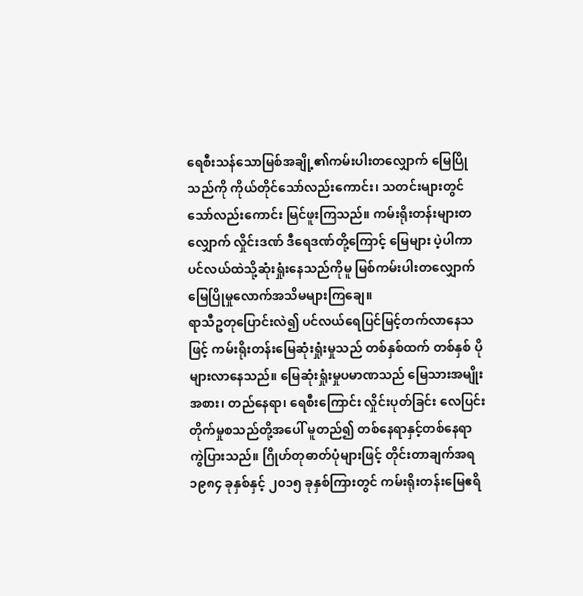ရေစီးသန်သောမြစ်အချို့၏ကမ်းပါးတလျှောက် မြေပြိုသည်ကို ကိုယ်တိုင်သော်လည်းကောင်း၊ သတင်းများတွင်သော်လည်းကောင်း မြင်ဖူးကြသည်။ ကမ်းရိုးတန်းများတလျှောက် လှိုင်းဒဏ် ဒီရေဒဏ်တို့ကြောင့် မြေများ ပဲ့ပါကာ ပင်လယ်ထဲသို့ဆုံးရှုံးနေသည်ကိုမူ မြစ်ကမ်းပါးတလျှောက် မြေပြိုမှုလောက်အသိမများကြချေ။
ရာသီဥတုပြောင်းလဲ၍ ပင်လယ်ရေပြင်မြင့်တက်လာနေသဖြင့် ကမ်းရိုးတန်းမြေဆုံးရှုံးမှုသည် တစ်နှစ်ထက် တစ်နှစ် ပိုများလာနေသည်။ မြေဆုံးရှုံးမှုပမာဏသည် မြေသားအမျိုးအစား၊ တည်နေရာ၊ ရေစီးကြောင်း လှိုင်းပုတ်ခြင်း လေပြင်းတိုက်မှုစသည်တို့အပေါ် မူတည်၍ တစ်နေရာနှင့်တစ်နေရာ ကွဲပြားသည်။ ဂြိုဟ်တုဓာတ်ပုံများဖြင့် တိုင်းတာချက်အရ ၁၉၈၄ ခုနှစ်နှင့် ၂၀၁၅ ခုနှစ်ကြားတွင် ကမ်းရိုးတန်းမြေဧရိ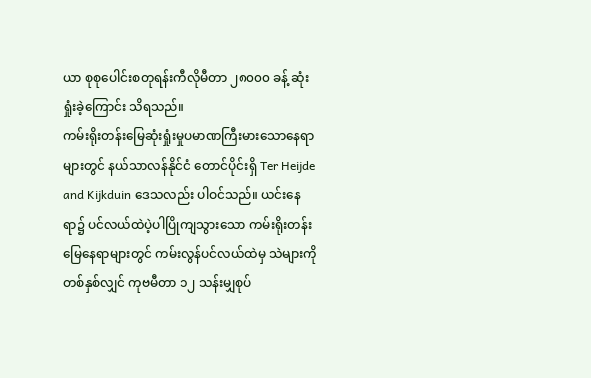ယာ စုစုပေါင်းစတုရန်းကီလိုမီတာ ၂၈၀၀၀ ခန့် ဆုံးရှုံးခဲ့ကြောင်း သိရသည်။
ကမ်းရိုးတန်းမြေဆုံးရှုံးမှုပမာဏကြီးမားသောနေရာများတွင် နယ်သာလန်နိုင်ငံ တောင်ပိုင်းရှိ Ter Heijde and Kijkduin ဒေသလည်း ပါဝင်သည်။ ယင်းနေရာ၌ ပင်လယ်ထဲပဲ့ပါပြိုကျသွားသော ကမ်းရိုးတန်းမြေနေရာများတွင် ကမ်းလွန်ပင်လယ်ထဲမှ သဲများကို တစ်နှစ်လျှင် ကုဗမီတာ ၁၂ သန်းမျှစုပ်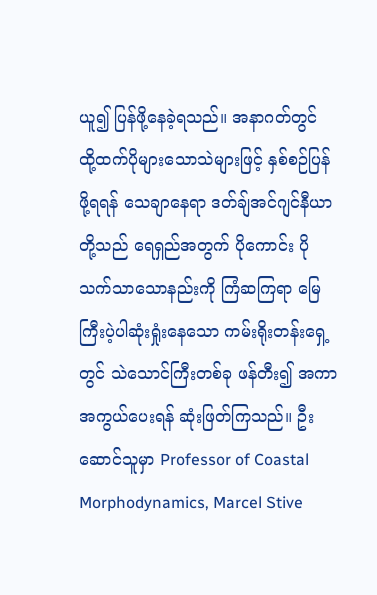ယူ၍ ပြန်ဖို့နေခဲ့ရသည်။ အနာဂတ်တွင် ထို့ထက်ပိုများသောသဲများဖြင့် နှစ်စဉ်ပြန်ဖို့ရရန် သေချာနေရာ ဒတ်ချ်အင်ဂျင်နီယာတို့သည် ရေရှည်အတွက် ပိုကောင်း ပိုသက်သာသောနည်းကို ကြံဆကြရာ မြေကြီးပဲ့ပါဆုံးရှုံးနေသော ကမ်းရိုးတန်းရှေ့တွင် သဲသောင်ကြီးတစ်ခု ဖန်တီး၍ အကာအကွယ်ပေးရန် ဆုံးဖြတ်ကြသည်။ ဦးဆောင်သူမှာ Professor of Coastal Morphodynamics, Marcel Stive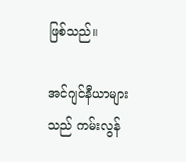ဖြစ်သည်။

အင်ဂျင်နီယာများသည် ကမ်းလွန်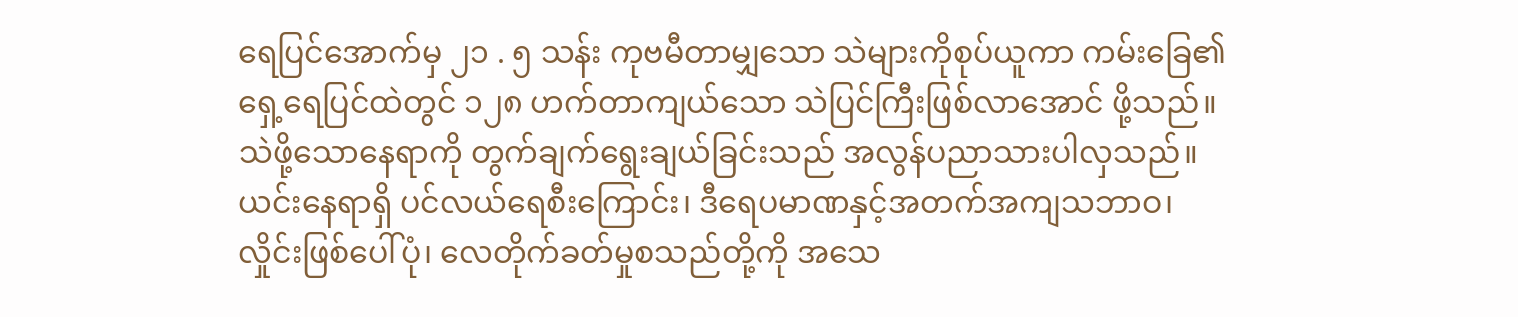ရေပြင်အောက်မှ ၂၁ . ၅ သန်း ကုဗမီတာမျှသော သဲများကိုစုပ်ယူကာ ကမ်းခြေ၏ရှေ့ရေပြင်ထဲတွင် ၁၂၈ ဟက်တာကျယ်သော သဲပြင်ကြီးဖြစ်လာအောင် ဖို့သည်။ သဲဖို့သောနေရာကို တွက်ချက်ရွေးချယ်ခြင်းသည် အလွန်ပညာသားပါလှသည်။ ယင်းနေရာရှိ ပင်လယ်ရေစီးကြောင်း၊ ဒီရေပမာဏနှင့်အတက်အကျသဘာဝ၊ လှိုင်းဖြစ်ပေါ်ပုံ၊ လေတိုက်ခတ်မှုစသည်တို့ကို အသေ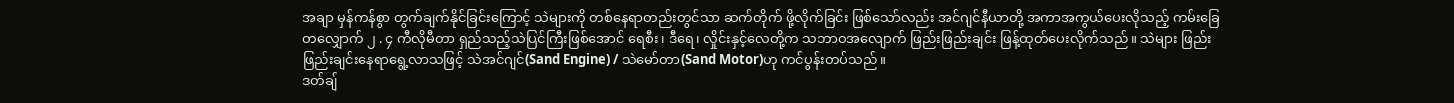အချာ မှန်ကန်စွာ တွက်ချက်နိုင်ခြင်းကြောင့် သဲများကို တစ်နေရာတည်းတွင်သာ ဆက်တိုက် ဖို့လိုက်ခြင်း ဖြစ်သော်လည်း အင်ဂျင်နီယာတို့ အကာအကွယ်ပေးလိုသည့် ကမ်းခြေတလျှောက် ၂ . ၄ ကီလိုမီတာ ရှည်သည့်သဲပြင်ကြီးဖြစ်အောင် ရေစီး၊ ဒီရေ၊ လှိုင်းနှင့်လေတို့က သဘာဝအလျောက် ဖြည်းဖြည်းချင်း ဖြန့်ထုတ်ပေးလိုက်သည်။ သဲများ ဖြည်းဖြည်းချင်းနေရာရွေ့လာသဖြင့် သဲအင်ဂျင်(Sand Engine) / သဲမော်တာ(Sand Motor)ဟု ကင်ပွန်းတပ်သည်။
ဒတ်ချ်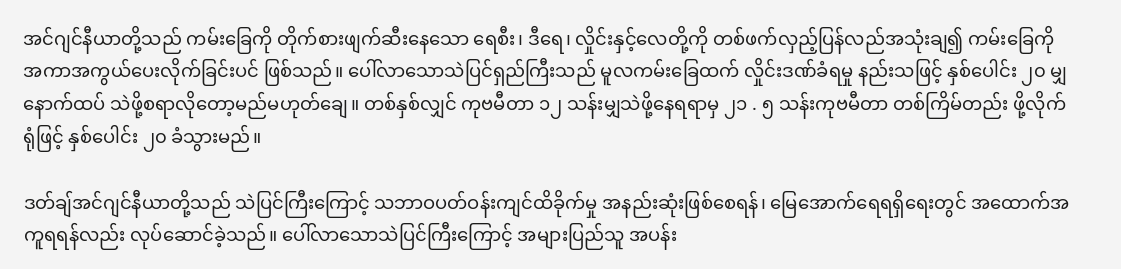အင်ဂျင်နီယာတို့သည် ကမ်းခြေကို တိုက်စားဖျက်ဆီးနေသော ရေစီး၊ ဒီရေ၊ လှိုင်းနှင့်လေတို့ကို တစ်ဖက်လှည့်ပြန်လည်အသုံးချ၍ ကမ်းခြေကို အကာအကွယ်ပေးလိုက်ခြင်းပင် ဖြစ်သည်။ ပေါ်လာသောသဲပြင်ရှည်ကြီးသည် မူလကမ်းခြေထက် လှိုင်းဒဏ်ခံရမှု နည်းသဖြင့် နှစ်ပေါင်း ၂၀ မျှ နောက်ထပ် သဲဖို့စရာလိုတော့မည်မဟုတ်ချေ။ တစ်နှစ်လျှင် ကုဗမီတာ ၁၂ သန်းမျှသဲဖို့နေရရာမှ ၂၁ . ၅ သန်းကုဗမီတာ တစ်ကြိမ်တည်း ဖို့လိုက်ရုံဖြင့် နှစ်ပေါင်း ၂၀ ခံသွားမည်။

ဒတ်ချ်အင်ဂျင်နီယာတို့သည် သဲပြင်ကြီးကြောင့် သဘာဝပတ်ဝန်းကျင်ထိခိုက်မှု အနည်းဆုံးဖြစ်စေရန်၊ မြေအောက်ရေရရှိရေးတွင် အထောက်အကူရရန်လည်း လုပ်ဆောင်ခဲ့သည်။ ပေါ်လာသောသဲပြင်ကြီးကြောင့် အများပြည်သူ အပန်း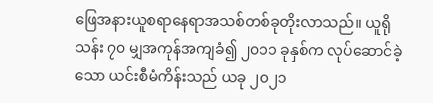ဖြေအနားယူစရာနေရာအသစ်တစ်ခုတိုးလာသည်။ ယူရိုသန်း ၇၀ မျှအကုန်အကျခံ၍ ၂၀၁၁ ခုနှစ်က လုပ်ဆောင်ခဲ့သော ယင်းစီမံကိန်းသည် ယခု ၂၀၂၁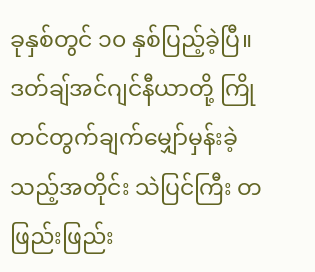ခုနှစ်တွင် ၁၀ နှစ်ပြည့်ခဲ့ပြီ။ ဒတ်ချ်အင်ဂျင်နီယာတို့ ကြိုတင်တွက်ချက်မျှော်မှန်းခဲ့သည့်အတိုင်း သဲပြင်ကြီး တဖြည်းဖြည်း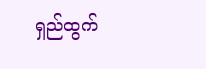ရှည်ထွက်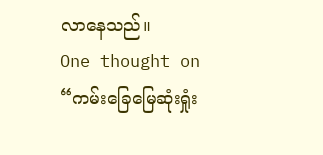လာနေသည်။
One thought on “ကမ်းခြေမြေဆုံးရှုံး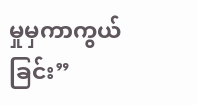မှုမှကာကွယ်ခြင်း”